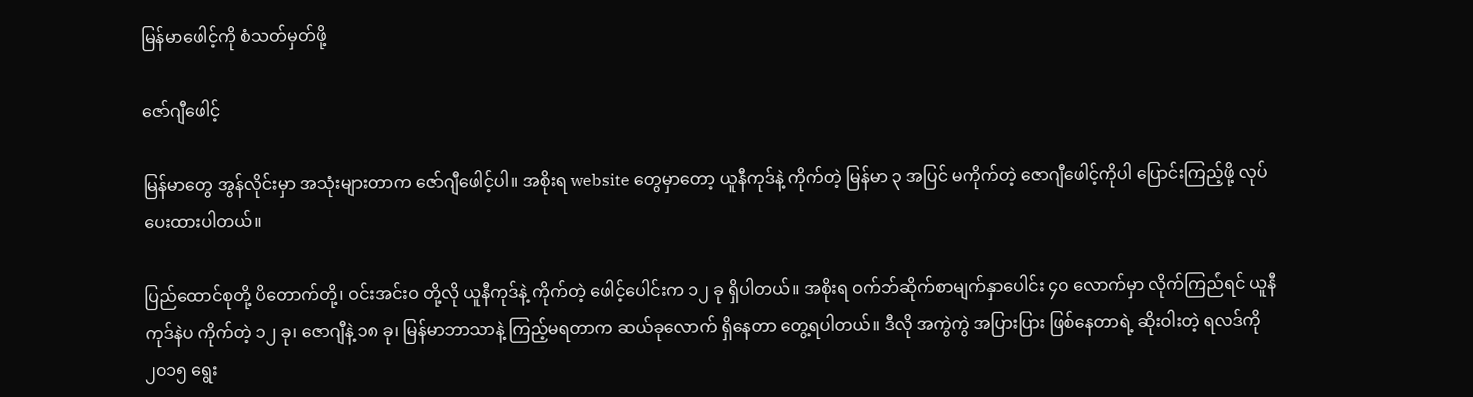မြန်မာဖေါင့်ကို စံသတ်မှတ်ဖို့

ဇော်ဂျီဖေါင့်

မြန်မာတွေ အွန်လိုင်းမှာ အသုံးများတာက ဇော်ဂျီဖေါင့်ပါ။ အစိုးရ website တွေမှာတော့ ယူနီကုဒ်နဲ့ ကိုက်တဲ့ မြန်မာ ၃ အပြင် မကိုက်တဲ့ ဇောဂျီဖေါင့်ကိုပါ ပြောင်းကြည့်ဖို့ လုပ်ပေးထားပါတယ်။

ပြည်ထောင်စုတို့ ပိတောက်တို့၊ ဝင်းအင်းဝ တို့လို ယူနီကုဒ်နဲ့ ကိုက်တဲ့ ဖေါင့်ပေါင်းက ၁၂ ခု ရှိပါတယ်။ အစိုးရ ဝက်ဘ်ဆိုက်စာမျက်နှာပေါင်း ၄၀ လောက်မှာ လိုက်ကြည်ံရင် ယူနီကုဒ်နဲပ ကိုက်တဲ့ ၁၂ ခု၊ ဇောဂျီနဲ့ ၁၈ ခု၊ မြန်မာဘာသာနဲ့ ကြည့်မရတာက ဆယ်ခုလောက် ရှိနေတာ တွေ့ရပါတယ်။ ဒီလို အကွဲကွဲ အပြားပြား ဖြစ်နေတာရဲ့ ဆိုးဝါးတဲ့ ရလဒ်ကို ၂၀၁၅ ရွေး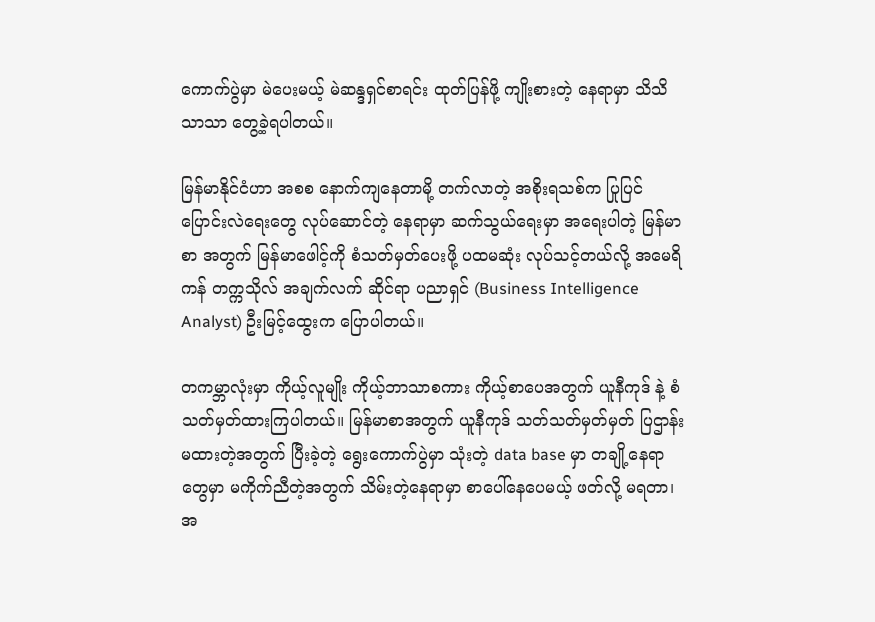ကောက်ပွဲမှာ မဲပေးမယ့် မဲဆန္ဒရှင်စာရင်း ထုတ်ပြန်ဖို့ ကျိုးစားတဲ့ နေရာမှာ သိသိသာသာ တွေ့ခဲ့ရပါတယ်။

မြန်မာနိုင်ငံဟာ အစစ နောက်ကျနေတာမို့ တက်လာတဲ့ အစိုးရသစ်က ပြုပြင်ပြောင်းလဲရေးတွေ လုပ်ဆောင်တဲ့ နေရာမှာ ဆက်သွယ်ရေးမှာ အရေးပါတဲ့ မြန်မာစာ အတွက် မြန်မာဖေါင့်ကို စံသတ်မှတ်ပေးဖို့ ပထမဆုံး လုပ်သင့်တယ်လို့ အမေရိကန် တက္ကသိုလ် အချက်လက် ဆိုင်ရာ ပညာရှင် (Business Intelligence Analyst) ဦးမြင့်ထွေးက ပြောပါတယ်။

တကမ္ဘာလုံးမှာ ကိုယ့်လူမျိုး ကိုယ့်ဘာသာစကား ကိုယ့်စာပေအတွက် ယူနီကုဒ် နဲ့ စံသတ်မှတ်ထားကြပါတယ်။ မြန်မာစာအတွက် ယူနီကုဒ် သတ်သတ်မှတ်မှတ် ပြဌာန်း မထားတဲ့အတွက် ပြီးခဲ့တဲ့ ရွေးကောက်ပွဲမှာ သုံးတဲ့ data base မှာ တချို့နေရာတွေမှာ မကိုက်ညီတဲ့အတွက် သိမ်းတဲ့နေရာမှာ စာပေါ်နေပေမယ့် ဖတ်လို့ မရတာ၊ အ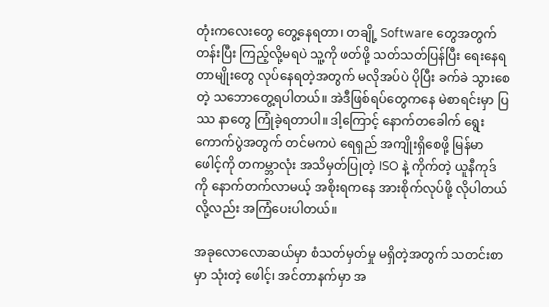တုံးကလေးတွေ တွေ့နေရတာ၊ တချို့ Software တွေအတွက် တန်းပြီး ကြည့်လို့မရပဲ သူ့ကို ဖတ်ဖို့ သတ်သတ်ပြန်ပြီး ရေးနေရတာမျိုးတွေ လုပ်နေရတဲ့အတွက် မလိုအပ်ပဲ ပိုပြီး ခက်ခဲ သွားစေတဲ့ သဘောတွေ့ရပါတယ်။ အဲဒီဖြစ်ရပ်တွေကနေ မဲစာရင်းမှာ ပြဿ နာတွေ ကြုံခဲ့ရတာပါ။ ဒါ့ကြောင့် နောက်တခေါက် ရွေးကောက်ပွဲအတွက် တင်မကပဲ ရေရှည် အကျိုးရှိစေဖို့ မြန်မာဖေါင့်ကို တကမ္ဘာလုံး အသိမှတ်ပြုတဲ့ ISO နဲ့ ကိုက်တဲ့ ယူနီကုဒ်ကို နောက်တက်လာမယ့် အစိုးရကနေ အားစိုက်လုပ်ဖို့ လိုပါတယ်လို့လည်း အကြံပေးပါတယ်။

အခုလောလောဆယ်မှာ စံသတ်မှတ်မှု မရှိတဲ့အတွက် သတင်းစာမှာ သုံးတဲ့ ဖေါင့်၊ အင်တာနက်မှာ အ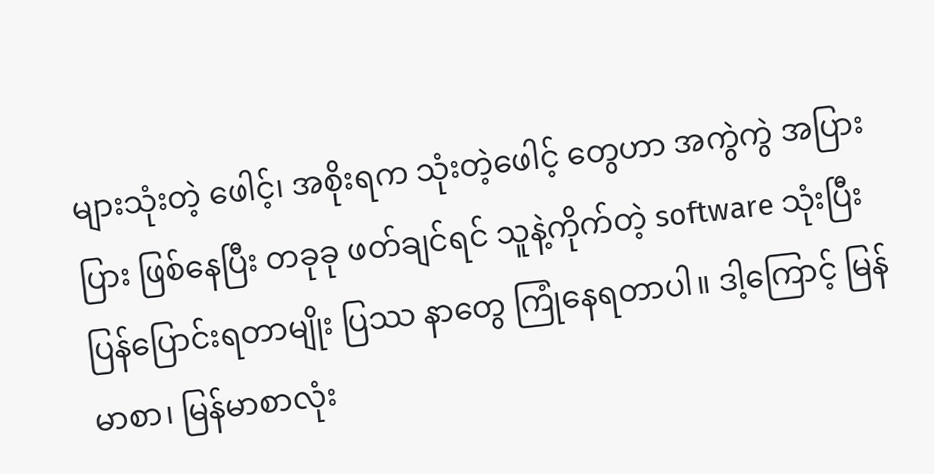များသုံးတဲ့ ဖေါင့်၊ အစိုးရက သုံးတဲ့ဖေါင့် တွေဟာ အကွဲကွဲ အပြားပြား ဖြစ်နေပြီး တခုခု ဖတ်ချင်ရင် သူနဲ့ကိုက်တဲ့ software သုံးပြီး ပြန်ပြောင်းရတာမျိုး ပြဿ နာတွေ ကြုံနေရတာပါ။ ဒါ့ကြောင့် မြန်မာစာ၊ မြန်မာစာလုံး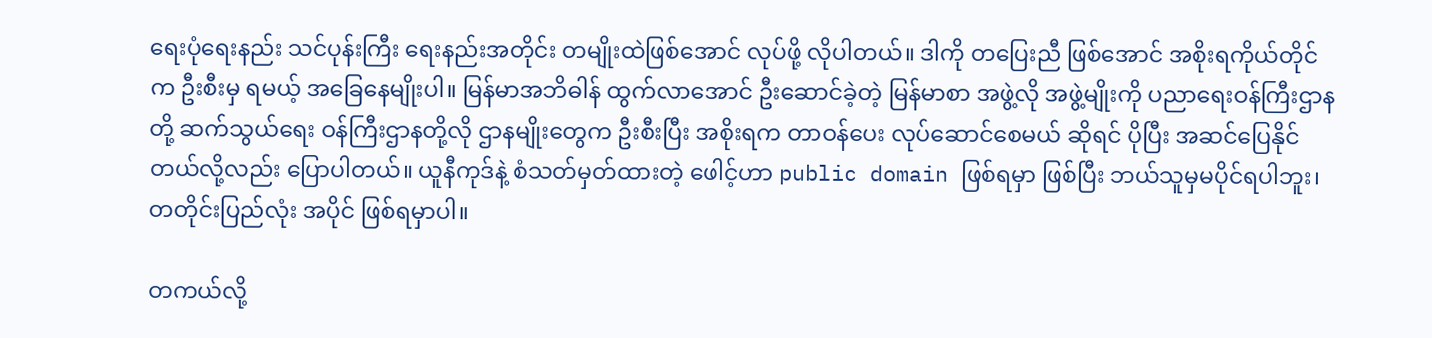ရေးပုံရေးနည်း သင်ပုန်းကြီး ရေးနည်းအတိုင်း တမျိုးထဲဖြစ်အောင် လုပ်ဖို့ လိုပါတယ်။ ဒါကို တပြေးညီ ဖြစ်အောင် အစိုးရကိုယ်တိုင် က ဦးစီးမှ ရမယ့် အခြေနေမျိုးပါ။ မြန်မာအဘိဓါန် ထွက်လာအောင် ဦးဆောင်ခဲ့တဲ့ မြန်မာစာ အဖွဲ့လို အဖွဲ့မျိုးကို ပညာရေးဝန်ကြီးဌာနတို့ ဆက်သွယ်ရေး ဝန်ကြီးဌာနတို့လို ဌာနမျိုးတွေက ဦးစီးပြီး အစိုးရက တာဝန်ပေး လုပ်ဆောင်စေမယ် ဆိုရင် ပိုပြီး အဆင်ပြေနိုင်တယ်လို့လည်း ပြောပါတယ်။ ယူနီကုဒ်နဲ့ စံသတ်မှတ်ထားတဲ့ ဖေါင့်ဟာ public domain ဖြစ်ရမှာ ဖြစ်ပြီး ဘယ်သူမှမပိုင်ရပါဘူး၊ တတိုင်းပြည်လုံး အပိုင် ဖြစ်ရမှာပါ။

တကယ်လို့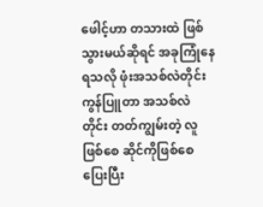ဖေါင့်ဟာ တသားထဲ ဖြစ်သွားမယ်ဆိုရင် အခုကြုံနေရသလို ဖုံးအသစ်လဲတိုင်း ကွန်ပြူတာ အသစ်လဲတိုင်း တတ်ကျွမ်းတဲ့ လူဖြစ်စေ ဆိုင်ကိုဖြစ်စေ ပြေးပြီး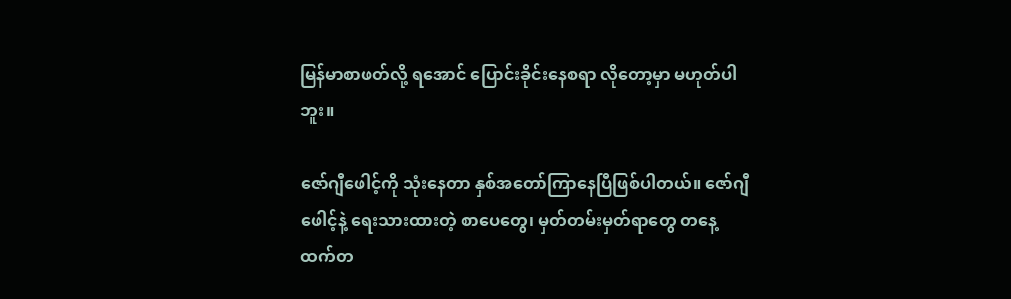မြန်မာစာဖတ်လို့ ရအောင် ပြောင်းခိုင်းနေစရာ လိုတော့မှာ မဟုတ်ပါဘူး။

ဇော်ဂျီဖေါင့်ကို သုံးနေတာ နှစ်အတော်ကြာနေပြီဖြစ်ပါတယ်။ ဇော်ဂျီဖေါင့်နဲ့ ရေးသားထားတဲ့ စာပေတွေ၊ မှတ်တမ်းမှတ်ရာတွေ တနေ့ထက်တ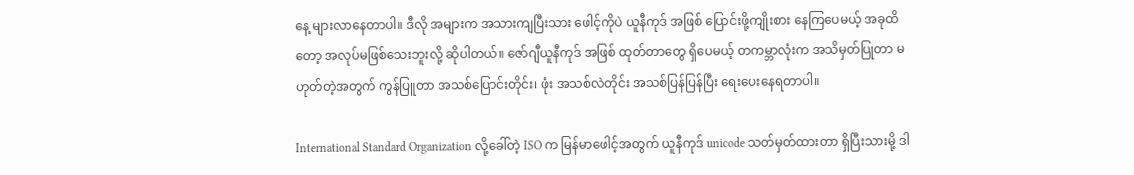နေ့ များလာနေတာပါ။ ဒီလို အများက အသားကျပြီးသား ဖေါင့်ကိုပဲ ယူနီကုဒ် အဖြစ် ပြောင်းဖို့ကျိုးစား နေကြပေမယ့် အခုထိတော့ အလုပ်မဖြစ်သေးဘူးလို့ ဆိုပါတယ်။ ဇော်ဂျီယူနီကုဒ် အဖြစ် ထုတ်တာတွေ ရှိပေမယ့် တကမ္ဘာလုံးက အသိမှတ်ပြုတာ မဟုတ်တဲ့အတွက် ကွန်ပြူတာ အသစ်ပြောင်းတိုင်း၊ ဖုံး အသစ်လဲတိုင်း အသစ်ပြန်ပြန်ပြီး ရေးပေးနေရတာပါ။

International Standard Organization လို့ခေါ်တဲ့ ISO က မြန်မာဖေါင့်အတွက် ယူနီကုဒ် unicode သတ်မှတ်ထားတာ ရှိပြီးသားမို့ ဒါ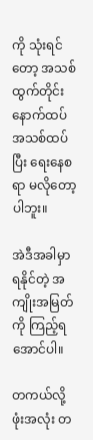ကို သုံးရင်တော့ အသစ်ထွက်တိုင်း နောက်ထပ် အသစ်ထပ်ပြီး ရေးနေစရာ မလိုတော့ပါဘူး။

အဲဒီအခါမှာ ရနိုင်တဲ့ အကျိုးအမြတ်ကို ကြည့်ရအောင်ပါ။

တကယ်လို့ ဖုံးအလုံး တ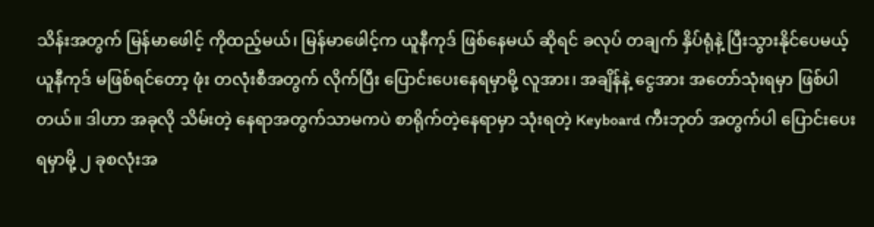သိန်းအတွက် မြန်မာဖေါင့် ကိုထည့်မယ်၊ မြန်မာဖေါင့်က ယူနီကုဒ် ဖြစ်နေမယ် ဆိုရင် ခလုပ် တချက် နှိပ်ရုံနဲ့ ပြီးသွားနိုင်ပေမယ့် ယူနီကုဒ် မဖြစ်ရင်တော့ ဖုံး တလုံးစီအတွက် လိုက်ပြီး ပြောင်းပေးနေရမှာမို့ လူအား၊ အချိန်နဲ့ ငွေအား အတော်သုံးရမှာ ဖြစ်ပါတယ်။ ဒါဟာ အခုလို သိမ်းတဲ့ နေရာအတွက်သာမကပဲ စာရိုက်တဲ့နေရာမှာ သုံးရတဲ့ Keyboard ကီးဘုတ် အတွက်ပါ ပြောင်းပေးရမှာမို့ ၂ ခုစလုံးအ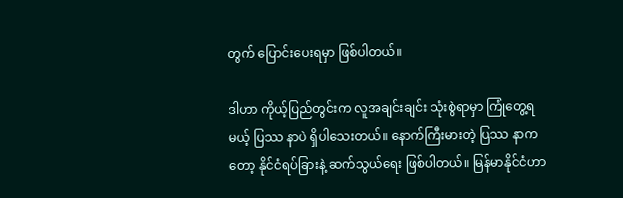တွက် ပြောင်းပေးရမှာ ဖြစ်ပါတယ်။

ဒါဟာ ကိုယ့်ပြည်တွင်းက လူအချင်းချင်း သုံးစွဲရာမှာ ကြုံတွေ့ရမယ့် ပြဿ နာပဲ ရှိပါသေးတယ်။ နောက်ကြီးမားတဲ့ ပြဿ နာကတော့ နိုင်ငံရပ်ခြားနဲ့ ဆက်သွယ်ရေး ဖြစ်ပါတယ်။ မြန်မာနိုင်ငံဟာ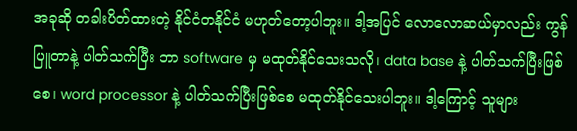အခုဆို တခါးပိတ်ထားတဲ့ နိုင်ငံတနိုင်ငံ မဟုတ်တော့ပါဘူး။ ဒါ့အပြင် လောလောဆယ်မှာလည်း ကွန်ပြူတာနဲ့ ပါတ်သက်ပြီး ဘာ software မှ မထုတ်နိုင်သေးသလို၊ data base နဲ့ ပါတ်သက်ပြီးဖြစ်စေ၊ word processor နဲ့ ပါတ်သက်ပြီးဖြစ်စေ မထုတ်နိုင်သေးပါဘူး။ ဒါ့ကြောင့် သူများ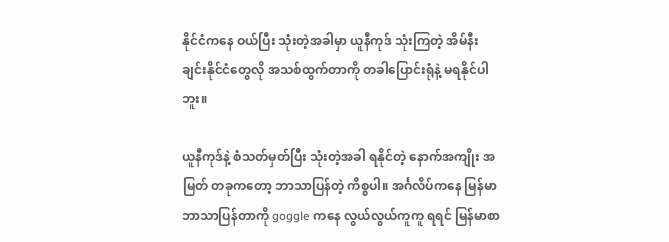နိုင်ငံကနေ ဝယ်ပြီး သုံးတဲ့အခါမှာ ယူနီကုဒ် သုံးကြတဲ့ အိမ်နီးချင်းနိုင်ငံတွေလို အသစ်ထွက်တာကို တခါပြောင်းရုံနဲ့ မရနိုင်ပါဘူး။

ယူနီကုဒ်နဲ့ စံသတ်မှတ်ပြီး သုံးတဲ့အခါ ရနိုင်တဲ့ နောက်အကျိုး အမြတ် တခုကတော့ ဘာသာပြန်တဲ့ ကိစ္စပါ။ အင်္ဂလိပ်ကနေ မြန်မာဘာသာပြန်တာကို goggle ကနေ လွယ်လွယ်ကူကူ ရရင် မြန်မာစာ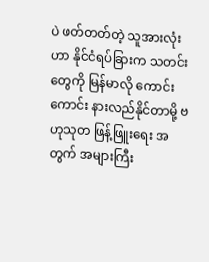ပဲ ဖတ်တတ်တဲ့ သူအားလုံးဟာ နိုင်ငံရပ်ခြားက သတင်းတွေကို မြန်မာလို ကောင်းကောင်း နားလည်နိုင်တာမို့ ဗဟုသုတ ဖြန့်ဖြူးရေး အတွက် အများကြီး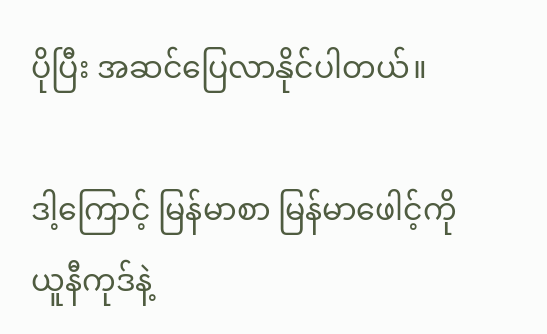ပိုပြီး အဆင်ပြေလာနိုင်ပါတယ်။

ဒါ့ကြောင့် မြန်မာစာ မြန်မာဖေါင့်ကို ယူနီကုဒ်နဲ့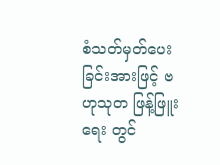စံသတ်မှတ်ပေးခြင်းအားဖြင့် ဗဟုသုတ ဖြန့်ဖြူးရေး တွင်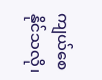ကျယ်စေနိုင်သလို၊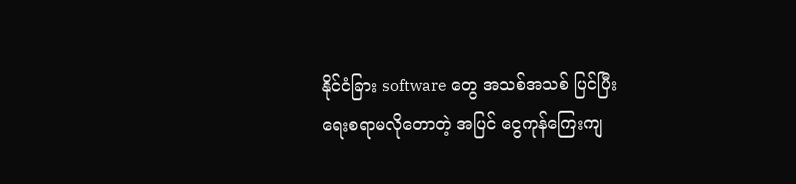နိုင်ငံခြား software တွေ အသစ်အသစ် ပြင်ပြီး ရေးစရာမလိုတောတဲ့ အပြင် ငွေကုန်ကြေးကျ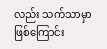လည်း သက်သာမှာ ဖြစ်ကြောင်း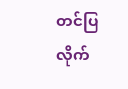တင်ပြလိုက်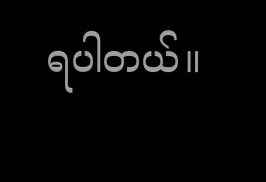ရပါတယ်။